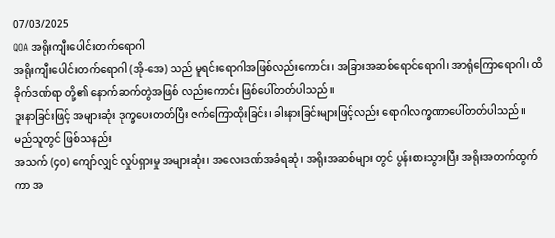07/03/2025
QOA အရိုးကျီးပေါင်းတက်ရောဂါ
အရိုးကျီးပေါင်းတက်ရောဂါ (အို-အေ) သည် မူရင်းရောဂါအဖြစ်လည်းကောင်း၊ အခြားအဆစ်ရောင်ရောဂါ၊ အာရုံကြောရောဂါ၊ ထိခိုက်ဒဏ်ရာ တို့၏ နောက်ဆက်တွဲအဖြစ် လည်းကောင်း ဖြစ်ပေါ်တတ်ပါသည်။
ဒူးနာခြင်းဖြင့် အများဆုံး ဒုက္ခပေးတတ်ပြီး ဇက်ကြောထိုးခြင်း၊ ခါးနားခြင်းများဖြင့်လည်း ရောဂါလက္ခဏာပေါ်တတ်ပါသည်။
မည်သူတွင် ဖြစ်သနည်း
အသက် (၄၀) ကျော်လျှင် လှုပ်ရှားမှု အများဆုံး၊ အလေးဒဏ်အခံရဆုံ၊ အရိုးအဆစ်များ တွင် ပွန်းစားသွားပြီး အရိုးအတက်ထွက်ကာ အ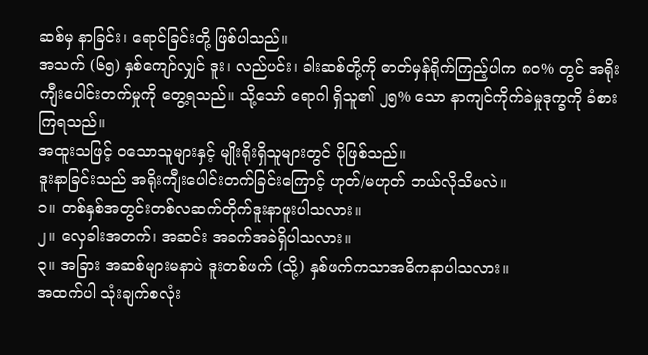ဆစ်မှ နာခြင်း၊ ရောင်ခြင်းတို့ ဖြစ်ပါသည်။
အသက် (၆၅) နှစ်ကျော်လျှင် ဒူး၊ လည်ပင်း၊ ခါးဆစ်တို့ကို ဓာတ်မှန်ရိုက်ကြည့်ပါက ၈၀% တွင် အရိုးကျီးပေါင်းတက်မှုကို တွေ့ရသည်။ သို့သော် ရောဂါ ရှိသူ၏ ၂၅% သော နာကျင်ကိုက်ခဲမှုဒုက္ခကို ခံစားကြရသည်။
အထူးသဖြင့် ဝသောသူများနှင့် မျိုးရိုးရှိသူများတွင် ပိုဖြစ်သည်။
ဒူးနာခြင်းသည် အရိုးကျီးပေါင်းတက်ခြင်းကြောင့် ဟုတ်/မဟုတ် ဘယ်လိုသိမလဲ။
၁။ တစ်နှစ်အတွင်းတစ်လဆက်တိုက်ဒူးနာဖူးပါသလား။
၂။ လှေခါးအတက်၊ အဆင်း အခက်အခဲရှိပါသလား။
၃။ အခြား အဆစ်များမနာပဲ ဒူးတစ်ဖက် (သို့) နှစ်ဖက်ကသာအဓိကနာပါသလား။
အထက်ပါ သုံးချက်စလုံး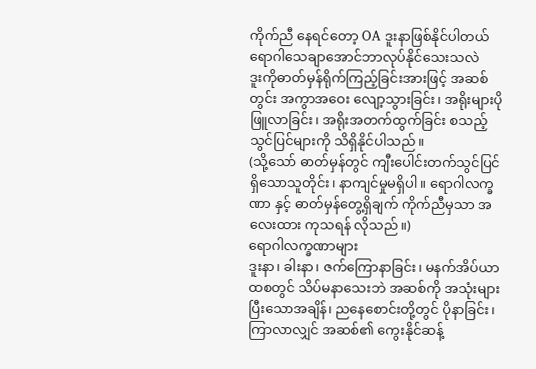ကိုက်ညီ နေရင်တော့ OA ဒူးနာဖြစ်နိုင်ပါတယ်
ရောဂါသေချာအောင်ဘာလုပ်နိုင်သေးသလဲ
ဒူးကိုဓာတ်မှန်ရိုက်ကြည့်ခြင်းအားဖြင့် အဆစ်တွင်း အကွာအဝေး လျော့သွားခြင်း၊ အရိုးများပိုဖြူလာခြင်း၊ အရိုးအတက်ထွက်ခြင်း စသည့် သွင်ပြင်များကို သိရှိနိုင်ပါသည်။
(သို့သော် ဓာတ်မှန်တွင် ကျီးပေါင်းတက်သွင်ပြင်ရှိသောသူတိုင်း၊ နာကျင်မှုမရှိပါ။ ရောဂါလက္ခဏာ နှင့် ဓာတ်မှန်တွေ့ရှိချက် ကိုက်ညီမှသာ အလေးထား ကုသရန် လိုသည်။)
ရောဂါလက္ခဏာများ
ဒူးနာ၊ ခါးနာ၊ ဇက်ကြောနာခြင်း၊ မနက်အိပ်ယာထစတွင် သိပ်မနာသေးဘဲ အဆစ်ကို အသုံးများ ပြီးသောအချိန်၊ ညနေစောင်းတို့တွင် ပိုနာခြင်း၊ ကြာလာလျှင် အဆစ်၏ ကွေးနိုင်ဆန့်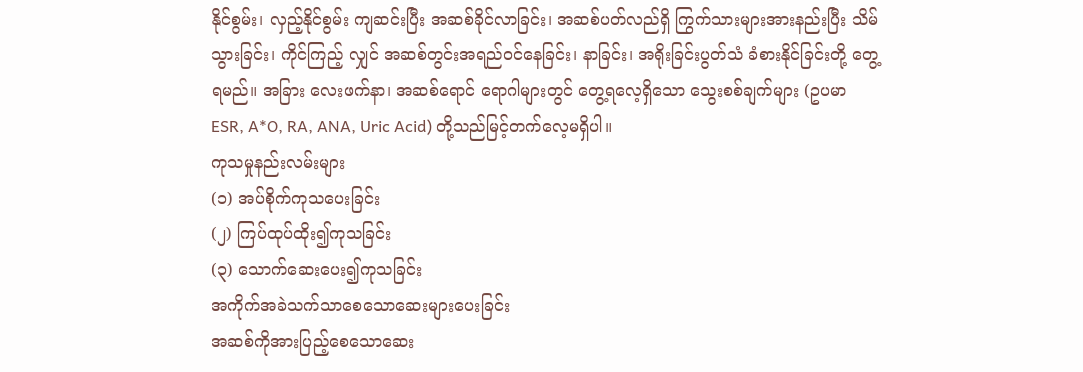နိုင်စွမ်း၊ လှည့်နိုင်စွမ်း ကျဆင်းပြီး အဆစ်ခိုင်လာခြင်း၊ အဆစ်ပတ်လည်ရှိ ကြွက်သားများအားနည်းပြီး သိမ်သွားခြင်း၊ ကိုင်ကြည့် လျှင် အဆစ်တွင်းအရည်ဝင်နေခြင်း၊ နာခြင်း၊ အရိုးခြင်းပွတ်သံ ခံစားနိုင်ခြင်းတို့ တွေ့ရမည်။ အခြား လေးဖက်နာ၊ အဆစ်ရောင် ရောဂါများတွင် တွေ့ရလေ့ရှိသော သွေးစစ်ချက်များ (ဥပမာ ESR, A*O, RA, ANA, Uric Acid) တို့သည်မြင့်တက်လေ့မရှိပါ။
ကုသမှုနည်းလမ်းများ
(၁) အပ်စိုက်ကုသပေးခြင်း
(၂) ကြပ်ထုပ်ထိုး၍ကုသခြင်း
(၃) သောက်ဆေးပေး၍ကုသခြင်း
အကိုက်အခဲသက်သာစေသောဆေးများပေးခြင်း
အဆစ်ကိုအားပြည့်စေသောဆေး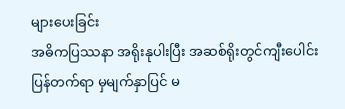များပေးခြင်း
အဓိကပြဿနာ အရိုးနုပါးပြီး အဆစ်ရိုးတွင်ကျီးပေါင်းပြန်တက်ရာ မှမျက်နှာပြင် မ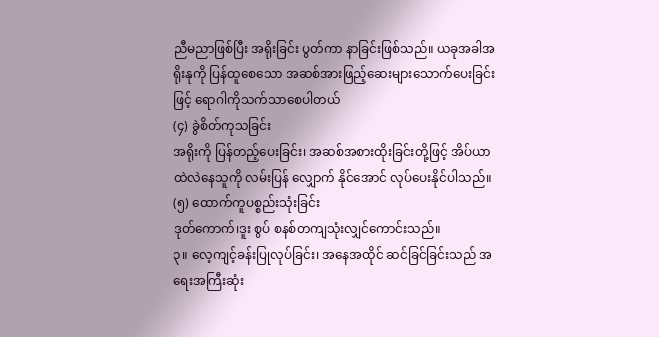ညီမညာဖြစ်ပြီး အရိုးခြင်း ပွတ်ကာ နာခြင်းဖြစ်သည်။ ယခုအခါအရိုးနုကို ပြန်ထူစေသော အဆစ်အားဖြည့်ဆေးများသောက်ပေးခြင်းဖြင့် ရောဂါကိုသက်သာစေပါတယ်
(၄) ခွဲစိတ်ကုသခြင်း
အရိုးကို ပြန်တည့်ပေးခြင်း၊ အဆစ်အစားထိုးခြင်းတို့ဖြင့် အိပ်ယာထဲလဲနေသူကို လမ်းပြန် လျှောက် နိုင်အောင် လုပ်ပေးနိုင်ပါသည်။
(၅) ထောက်ကူပစ္စည်းသုံးခြင်း
ဒုတ်ကောက်၊ဒူး စွပ် စနစ်တကျသုံးလျှင်ကောင်းသည်။
၃။ လေ့ကျင့်ခန်းပြုလုပ်ခြင်း၊ အနေအထိုင် ဆင်ခြင်ခြင်းသည် အရေးအကြီးဆုံး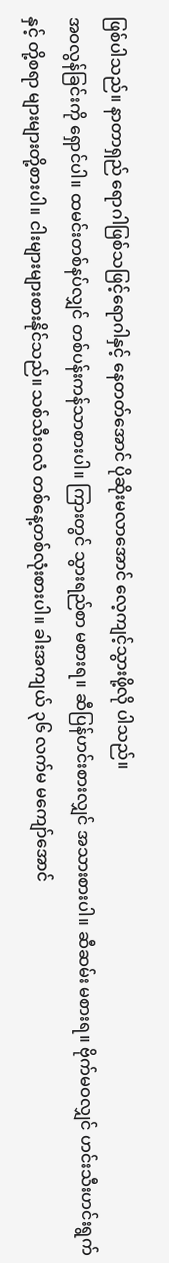ဖြစ်ပါသည်။ နာတာရှည် ရောဂါဖြစ်သဖြင့်ရောဂါနှင့် နေတတ်အောင် ပိုဆိုးမလာအောင် လေ့ကျင့်သွားဖို့လို ပါသည်။
အဝလွန်ခြင်းကို ရှောင်ပါ။ ထမင်းတစ်နပ်လျှင် တစ်ပန်းကန်သာစားပါ။ ကြားတွင် သွားရည်စာ မစားရ။ ဆီပြန်ဟင်းစားလျှင် အသားစားပါ။ ဆီဆမ်း မစားရ။ ဗိုက်မဝလျှင် ဟင်းသီးဟင်းရွက်နှင့် တို့စရာ များများတို့စားပါ။ ငါးများများစားနိုင်သည်။ သစ်သီးဝလံ တစ်နေ့တစ်လုံးစားပါ။ ခါးအကျယ် ၃၆ လက်မ မကျော်အောင်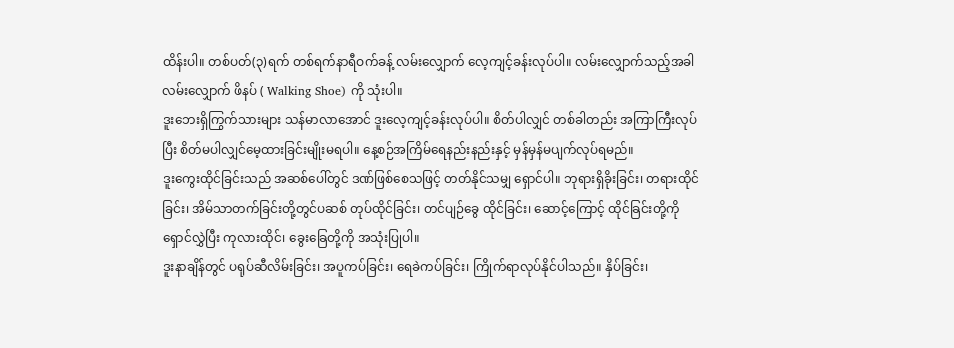ထိန်းပါ။ တစ်ပတ်(၃)ရက် တစ်ရက်နာရီဝက်ခန့် လမ်းလျှောက် လေ့ကျင့်ခန်းလုပ်ပါ။ လမ်းလျှောက်သည့်အခါ လမ်းလျှောက် ဖိနပ် ( Walking Shoe) ကို သုံးပါ။
ဒူးဘေးရှိကြွက်သားများ သန်မာလာအောင် ဒူးလေ့ကျင့်ခန်းလုပ်ပါ။ စိတ်ပါလျှင် တစ်ခါတည်း အကြာကြီးလုပ်ပြီး စိတ်မပါလျှင်မေ့ထားခြင်းမျိုးမရပါ။ နေ့စဉ်အကြိမ်ရေနည်းနည်းနှင့် မှန်မှန်မပျက်လုပ်ရမည်။
ဒူးကွေးထိုင်ခြင်းသည် အဆစ်ပေါ်တွင် ဒဏ်ဖြစ်စေသဖြင့် တတ်နိုင်သမျှ ရှောင်ပါ။ ဘုရားရှိခိုးခြင်း၊ တရားထိုင်ခြင်း၊ အိမ်သာတက်ခြင်းတို့တွင်ပဆစ် တုပ်ထိုင်ခြင်း၊ တင်ပျဉ်ခွေ ထိုင်ခြင်း၊ ဆောင့်ကြောင့် ထိုင်ခြင်းတို့ကို ရှောင်လွှဲပြီး ကုလားထိုင်၊ ခွေးခြေတို့ကို အသုံးပြုပါ။
ဒူးနာချိန်တွင် ပရုပ်ဆီလိမ်းခြင်း၊ အပူကပ်ခြင်း၊ ရေခဲကပ်ခြင်း၊ ကြိုက်ရာလုပ်နိုင်ပါသည်။ နှိပ်ခြင်း၊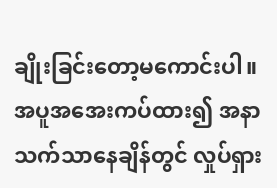ချိုးခြင်းတော့မကောင်းပါ။ အပူအအေးကပ်ထား၍ အနာသက်သာနေချိန်တွင် လှုပ်ရှား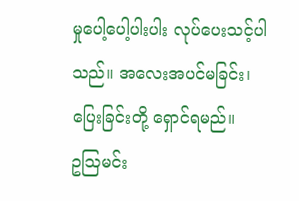မှုပေါ့ပေါ့ပါးပါး လုပ်ပေးသင့်ပါသည်။ အလေးအပင်မခြင်း၊ ပြေးခြင်းတို့ ရှောင်ရမည်။
ဥဩမင်း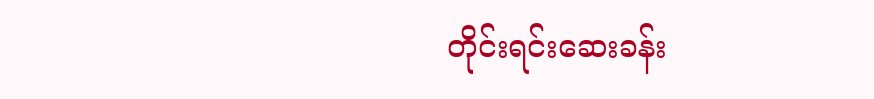တိုင်းရင်းဆေးခန်း